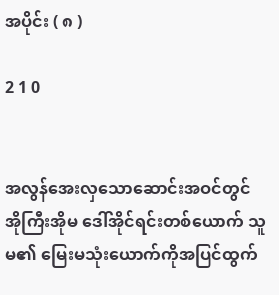အပိုင်း ( ၈ )

2 1 0


အလွန်အေးလှသောဆောင်းအဝင်တွင် အိုကြီးအိုမ ဒေါ်အိုင်ရင်းတစ်ယောက် သူမ၏ မြေးမသုံးယောက်ကိုအပြင်ထွက်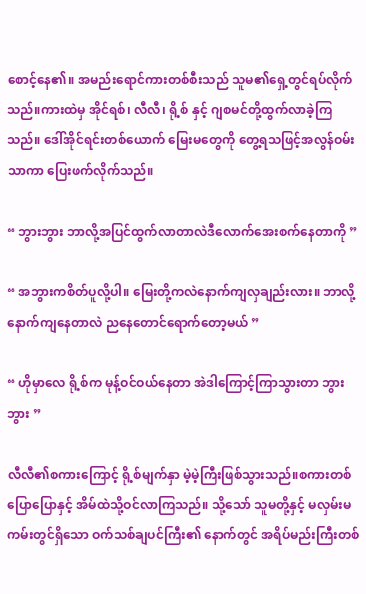စောင့်နေ၏။ အမည်းရောင်ကားတစ်စီးသည် သူမ၏ရှေ့တွင်ရပ်လိုက်သည်။ကားထဲမှ အိုင်ရစ်၊ လီလီ၊ ရို့စ် နှင့် ဂျစမင်တို့ထွက်လာခဲ့ကြသည်။ ဒေါ်အိုင်ရင်းတစ်ယောက် မြေးမတွေကို တွေ့ရသဖြင့်အလွန်ဝမ်းသာကာ ပြေးဖက်လိုက်သည်။

“ ဘွားဘွား ဘာလို့အပြင်ထွက်လာတာလဲဒီလောက်အေးစက်နေတာကို ”

“ အဘွားကစိတ်ပူလို့ပါ။ မြေးတို့ကလဲနောက်ကျလှချည်းလား။ ဘာလို့နောက်ကျနေတာလဲ ည‌နေတောင်ရောက်တော့မယ် ”

“ ဟိုမှာလေ ရို့စ်က မုန့်ဝင်ဝယ်နေတာ အဲဒါကြောင့်ကြာသွားတာ ဘွားဘွား ”

လီလီ၏စကားကြောင့် ရို့စ်မျက်နှာ မဲ့မဲ့ကြီးဖြစ်သွားသည်။စကားတစ်ပြောပြောနှင့် အိမ်ထဲသို့ဝင်လာကြသည်။ သို့သော် သူမတို့နှင့် မလှမ်းမကမ်းတွင်ရှိသော ဝက်သစ်ချပင်ကြီး၏ နောက်တွင် အရိပ်မည်းကြီးတစ်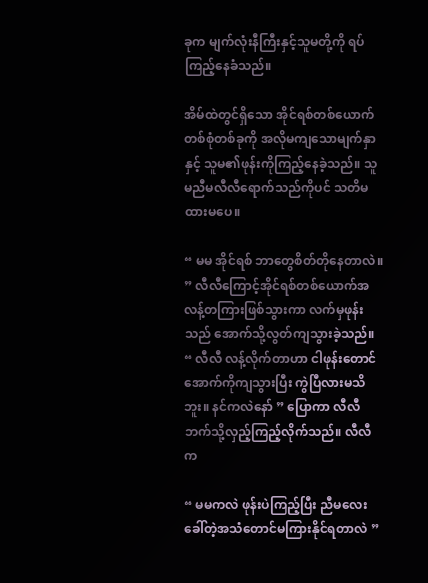ခုက မျက်လုံးနီကြီးနှင့်သူမတို့ကို ရပ်ကြည့်နေခံသည်။

အိမ်ထဲတွင်ရှိသော အိုင်ရစ်တစ်ယောက် တစ်စုံတစ်ခုကို အလိုမကျသောမျက်နှာနှင့် သူမ၏ဖုန်းကိုကြည့်နေခဲ့သည်။ သူမညီမလီလီရောက်သည်ကိုပင် သတိမထားမပေ။

“ မမ အိုင်ရစ် ဘာတွေစိတ်တိုနေတာလဲ။ ” လီလီကြောင့်အိုင်ရစ်တစ်ယောက်အလန့်တကြားဖြစ်သွားကာ လက်မှဖုန်းသည် အောက်သို့လွတ်ကျသွားခဲ့သည်။ “ လီလီ လန့်လိုက်တာဟာ ငါဖုန်းတောင်အောက်ကိုကျသွားပြီး ကွဲပြီလားမသိဘူး။ နင်ကလဲနော် ” ပြောကာ လီလီဘက်သို့လှည့်ကြည့်လိုက်သည်။ လီလီက

“ မမကလဲ ဖုန်းပဲကြည့်ပြီး ညီမလေး ခေါ်တဲ့အသံတောင်မကြားနိုင်ရတာလဲ ”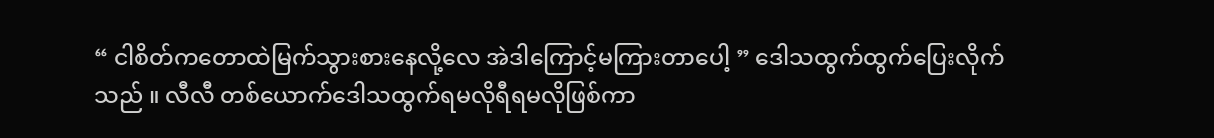“ ငါစိတ်ကတောထဲမြက်သွားစားနေလို့လေ အဲဒါကြောင့်မကြားတာပေါ့ ” ဒေါသထွက်ထွက်ပြေးလိုက်သည် ။ လီလီ တစ်ယောက်ဒေါသထွက်ရမလိုရီရမလိုဖြစ်ကာ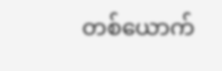တစ်ယောက်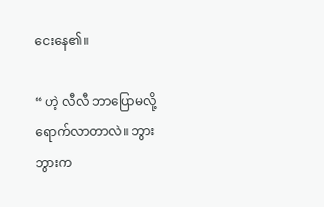ငေးနေ၏။

“ ဟဲ့ လီလီ ဘာပြောမလို့ ရောက်လာတာလဲ။ ဘွားဘွားက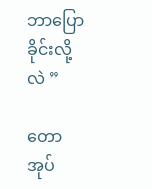ဘာပြောခိုင်းလို့လဲ ”

တောအုပ်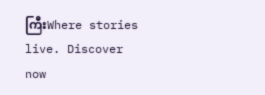ကြီးWhere stories live. Discover now